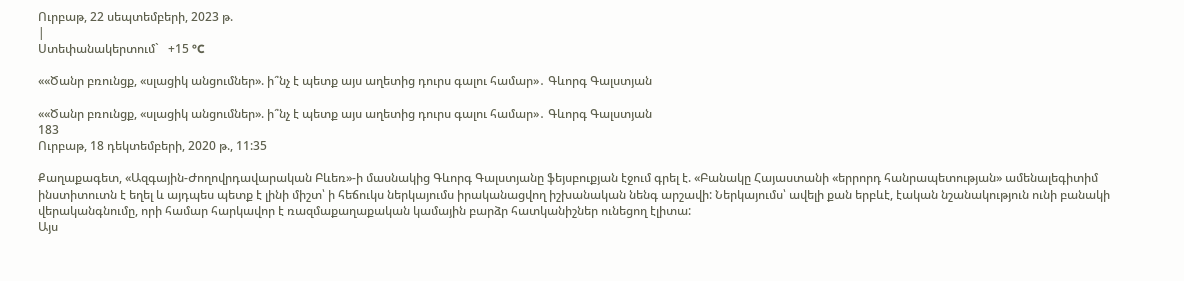Ուրբաթ, 22 սեպտեմբերի, 2023 թ.
|
Ստեփանակերտում`   +15 °C

««Ծանր բռունցք, «սլացիկ անցումներ». ի՞նչ է պետք այս աղետից դուրս գալու համար»․ Գևորգ Գալստյան

««Ծանր բռունցք, «սլացիկ անցումներ». ի՞նչ է պետք այս աղետից դուրս գալու համար»․ Գևորգ Գալստյան
183
Ուրբաթ, 18 դեկտեմբերի, 2020 թ., 11:35

Քաղաքագետ, «Ազգային-Ժողովրդավարական Բևեռ»-ի մասնակից Գևորգ Գալստյանը ֆեյսբուքյան էջում գրել է. «Բանակը Հայաստանի «երրորդ հանրապետության» ամենալեգիտիմ ինստիտուտն է եղել և այդպես պետք է լինի միշտ՝ ի հեճուկս ներկայումս իրականացվող իշխանական նենգ արշավի: Ներկայումս՝ ավելի քան երբևէ, էական նշանակություն ունի բանակի վերականգնումը, որի համար հարկավոր է ռազմաքաղաքական կամային բարձր հատկանիշներ ունեցող էլիտա:
Այս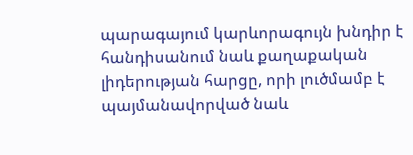պարագայում կարևորագույն խնդիր է հանդիսանում նաև քաղաքական լիդերության հարցը, որի լուծմամբ է պայմանավորված նաև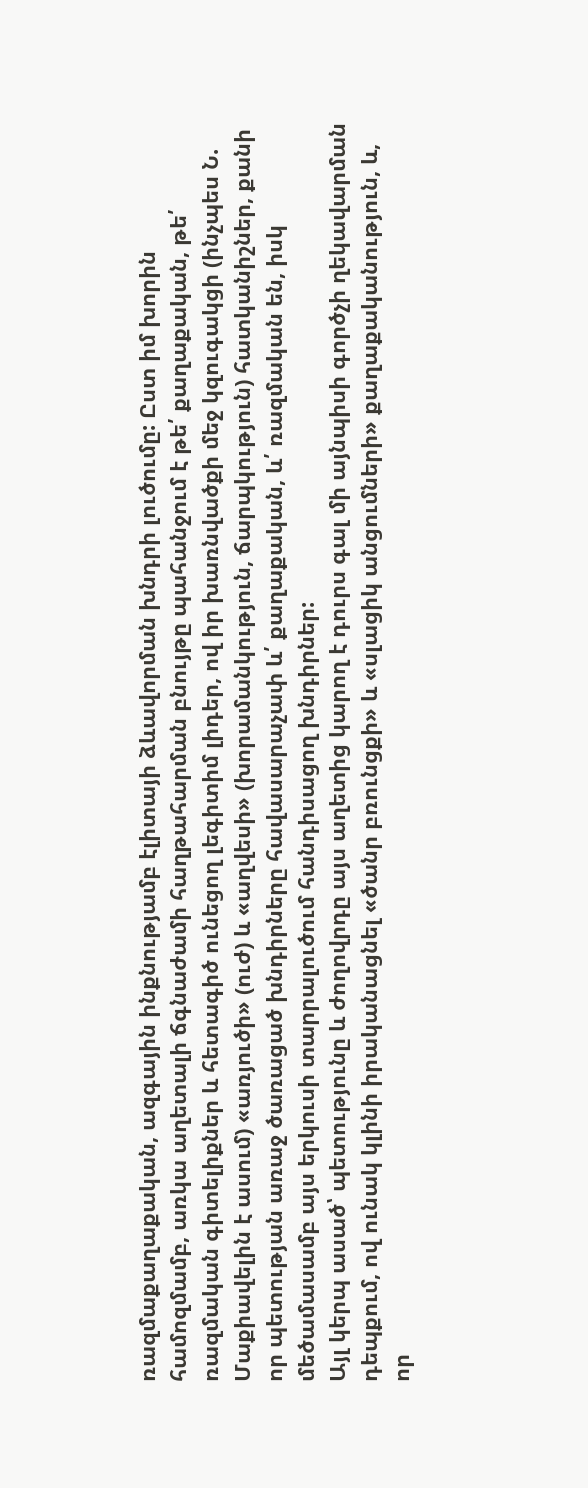ռազմաքաղաքական, ազգային ինքնությամբ էլիտայի ձևավորման խնդրի լուծումը: Ըստ իմ խորին համոզմամբ, առկա աղետալի ճգնաժամի հաղթահարման բնույթը պահանջում է թե՛ քաղաքական, թե՛ ռազմական գիտելիքներ և հետագիծ ունեցող լեգիտիմ լիդեր, ով իր խառնվածքի մեջ կզուգակցի (ինչպես Ն. Մաքիավելին է ասում) «առյուծի» (ուժ) և «աղվեսի» (խորամանկություն, ճարպկություն) հատկանիշներ, քանի որ պետության առաջ ծառացած խնդիրները հավասարաչափ և՛ քաղաքական, և՛ ռազմական են, իսկ մեծամասամբ այս երկուսի տարրալուծում հանդիսացող խնդիրներ:
Այլ կերպ ասած՝ պետությունը և ժողովրդը այս աղետից կարող է դուրս գալ մի այնպիսի գործչի ղեկավարման դեպքում, ով ունակ կլինի իրականացնել «ծանր բռունցքի» և «սլացիկ անցումների» քաղաքականություն, և, որ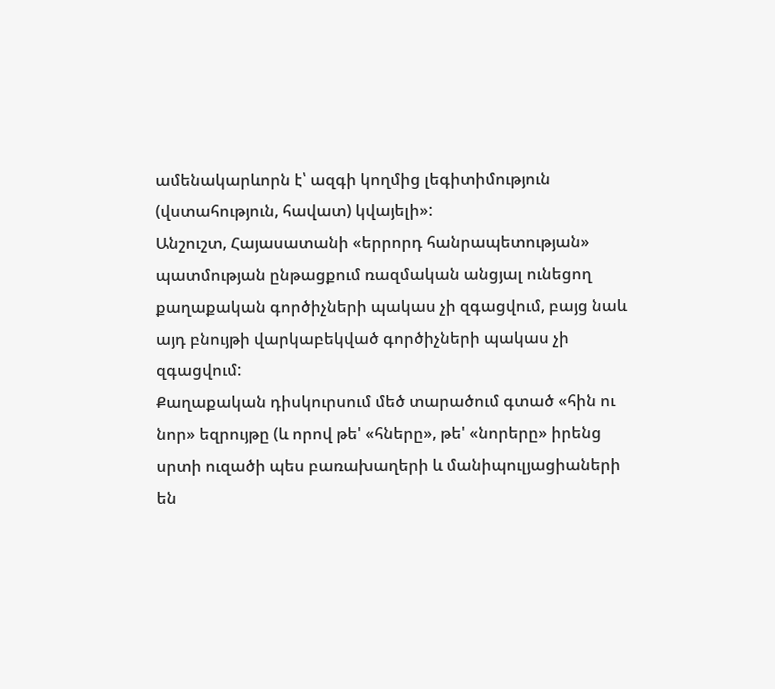ամենակարևորն է՝ ազգի կողմից լեգիտիմություն (վստահություն, հավատ) կվայելի»:
Անշուշտ, Հայասատանի «երրորդ հանրապետության» պատմության ընթացքում ռազմական անցյալ ունեցող քաղաքական գործիչների պակաս չի զգացվում, բայց նաև այդ բնույթի վարկաբեկված գործիչների պակաս չի զգացվում:
Քաղաքական դիսկուրսում մեծ տարածում գտած «հին ու նոր» եզրույթը (և որով թե' «հները», թե' «նորերը» իրենց սրտի ուզածի պես բառախաղերի և մանիպուլյացիաների են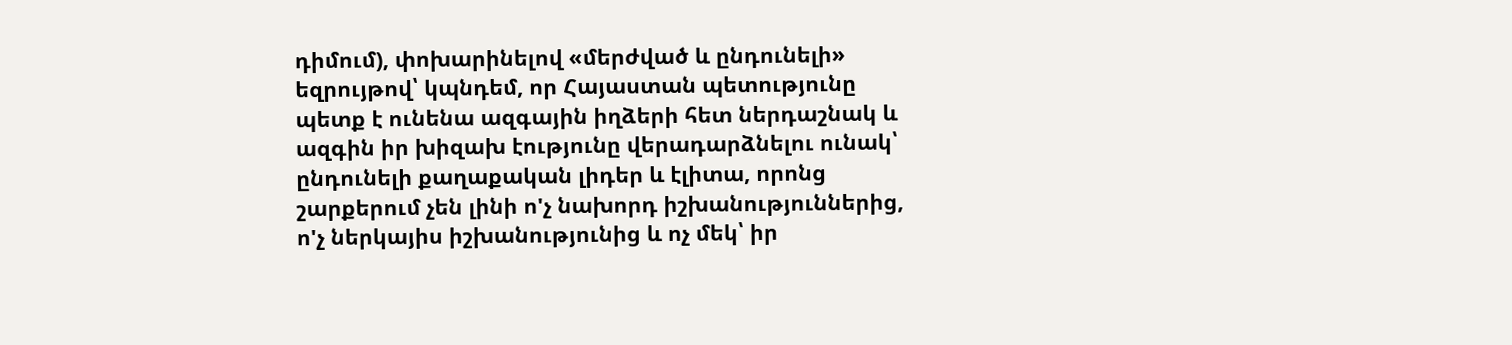դիմում), փոխարինելով «մերժված և ընդունելի» եզրույթով՝ կպնդեմ, որ Հայաստան պետությունը պետք է ունենա ազգային իղձերի հետ ներդաշնակ և ազգին իր խիզախ էությունը վերադարձնելու ունակ՝ ընդունելի քաղաքական լիդեր և էլիտա, որոնց շարքերում չեն լինի ո'չ նախորդ իշխանություններից, ո'չ ներկայիս իշխանությունից և ոչ մեկ՝ իր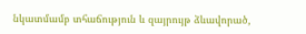նկատմամբ տհաճություն և զայրույթ ձևավորած,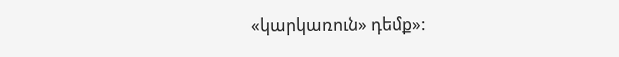«կարկառուն» դեմք»: